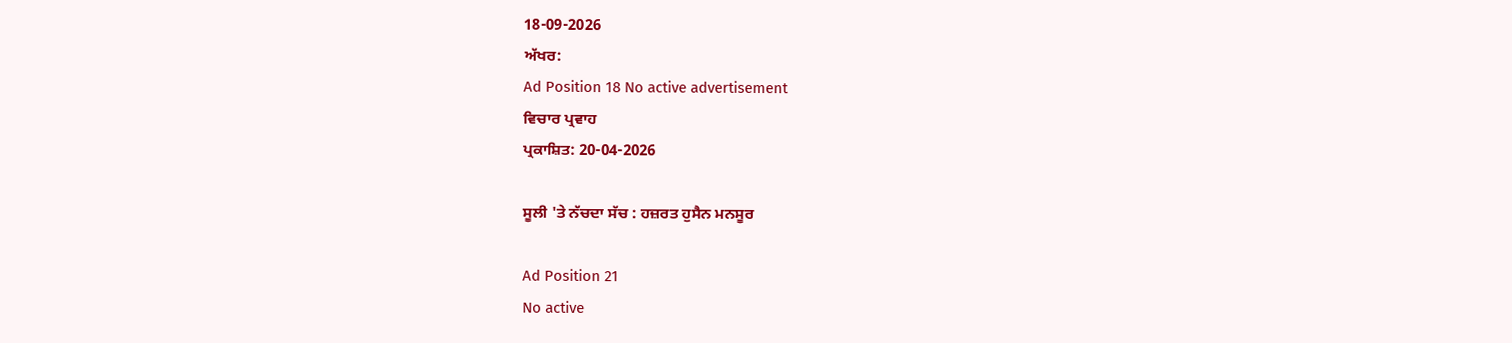18-09-2026
ਅੱਖਰ:
Ad Position 18 No active advertisement
ਵਿਚਾਰ ਪ੍ਰਵਾਹ
ਪ੍ਰਕਾਸ਼ਿਤ: 20-04-2026

ਸੂਲੀ 'ਤੇ ਨੱਚਦਾ ਸੱਚ : ਹਜ਼ਰਤ ਹੁਸੈਨ ਮਨਸੂਰ

Ad Position 21
No active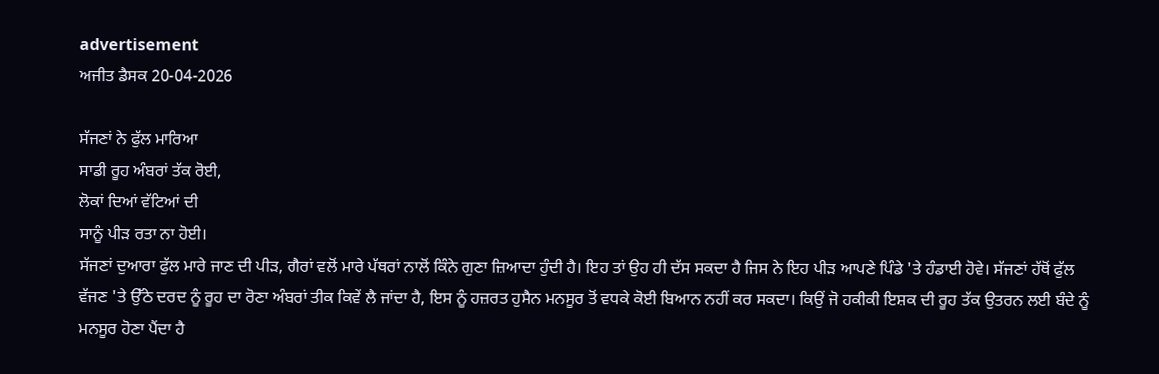advertisement
ਅਜੀਤ ਡੈਸਕ 20-04-2026

ਸੱਜਣਾਂ ਨੇ ਫੁੱਲ ਮਾਰਿਆ
ਸਾਡੀ ਰੂਹ ਅੰਬਰਾਂ ਤੱਕ ਰੋਈ,
ਲੋਕਾਂ ਦਿਆਂ ਵੱਟਿਆਂ ਦੀ
ਸਾਨੂੰ ਪੀੜ ਰਤਾ ਨਾ ਹੋਈ।
ਸੱਜਣਾਂ ਦੁਆਰਾ ਫੁੱਲ ਮਾਰੇ ਜਾਣ ਦੀ ਪੀੜ, ਗੈਰਾਂ ਵਲੋਂ ਮਾਰੇ ਪੱਥਰਾਂ ਨਾਲੋਂ ਕਿੰਨੇ ਗੁਣਾ ਜ਼ਿਆਦਾ ਹੁੰਦੀ ਹੈ। ਇਹ ਤਾਂ ਉਹ ਹੀ ਦੱਸ ਸਕਦਾ ਹੈ ਜਿਸ ਨੇ ਇਹ ਪੀੜ ਆਪਣੇ ਪਿੰਡੇ 'ਤੇ ਹੰਡਾਈ ਹੋਵੇ। ਸੱਜਣਾਂ ਹੱਥੋਂ ਫੁੱਲ ਵੱਜਣ 'ਤੇ ਉੱਠੇ ਦਰਦ ਨੂੰ ਰੂਹ ਦਾ ਰੋਣਾ ਅੰਬਰਾਂ ਤੀਕ ਕਿਵੇਂ ਲੈ ਜਾਂਦਾ ਹੈ, ਇਸ ਨੂੰ ਹਜ਼ਰਤ ਹੁਸੈਨ ਮਨਸੂਰ ਤੋਂ ਵਧਕੇ ਕੋਈ ਬਿਆਨ ਨਹੀਂ ਕਰ ਸਕਦਾ। ਕਿਉਂ ਜੋ ਹਕੀਕੀ ਇਸ਼ਕ ਦੀ ਰੂਹ ਤੱਕ ਉਤਰਨ ਲਈ ਬੰਦੇ ਨੂੰ ਮਨਸੂਰ ਹੋਣਾ ਪੈਂਦਾ ਹੈ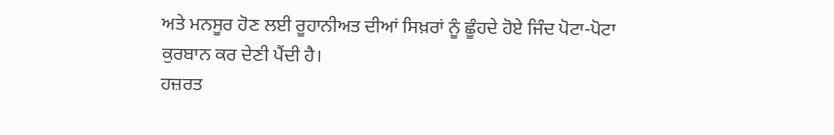ਅਤੇ ਮਨਸੂਰ ਹੋਣ ਲਈ ਰੂਹਾਨੀਅਤ ਦੀਆਂ ਸਿਖ਼ਰਾਂ ਨੂੰ ਛੂੰਹਦੇ ਹੋਏ ਜਿੰਦ ਪੋਟਾ-ਪੋਟਾ ਕੁਰਬਾਨ ਕਰ ਦੇਣੀ ਪੈਂਦੀ ਹੈ।
ਹਜ਼ਰਤ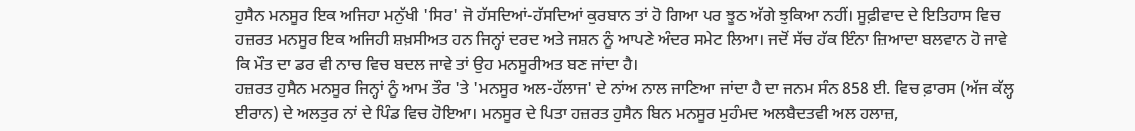ਹੁਸੈਨ ਮਨਸੂਰ ਇਕ ਅਜਿਹਾ ਮਨੁੱਖੀ 'ਸਿਰ' ਜੋ ਹੱਸਦਿਆਂ-ਹੱਸਦਿਆਂ ਕੁਰਬਾਨ ਤਾਂ ਹੋ ਗਿਆ ਪਰ ਝੂਠ ਅੱਗੇ ਝੁਕਿਆ ਨਹੀਂ। ਸੂਫ਼ੀਵਾਦ ਦੇ ਇਤਿਹਾਸ ਵਿਚ ਹਜ਼ਰਤ ਮਨਸੂਰ ਇਕ ਅਜਿਹੀ ਸ਼ਖ਼ਸੀਅਤ ਹਨ ਜਿਨ੍ਹਾਂ ਦਰਦ ਅਤੇ ਜਸ਼ਨ ਨੂੰ ਆਪਣੇ ਅੰਦਰ ਸਮੇਟ ਲਿਆ। ਜਦੋਂ ਸੱਚ ਹੱਕ ਇੰਨਾ ਜ਼ਿਆਦਾ ਬਲਵਾਨ ਹੋ ਜਾਵੇ ਕਿ ਮੌਤ ਦਾ ਡਰ ਵੀ ਨਾਚ ਵਿਚ ਬਦਲ ਜਾਵੇ ਤਾਂ ਉਹ ਮਨਸੂਰੀਅਤ ਬਣ ਜਾਂਦਾ ਹੈ।
ਹਜ਼ਰਤ ਹੁਸੈਨ ਮਨਸੂਰ ਜਿਨ੍ਹਾਂ ਨੂੰ ਆਮ ਤੌਰ 'ਤੇ 'ਮਨਸੂਰ ਅਲ-ਹੱਲਾਜ' ਦੇ ਨਾਂਅ ਨਾਲ ਜਾਣਿਆ ਜਾਂਦਾ ਹੈ ਦਾ ਜਨਮ ਸੰਨ 858 ਈ. ਵਿਚ ਫ਼ਾਰਸ (ਅੱਜ ਕੱਲ੍ਹ ਈਰਾਨ) ਦੇ ਅਲਤੁਰ ਨਾਂ ਦੇ ਪਿੰਡ ਵਿਚ ਹੋਇਆ। ਮਨਸੂਰ ਦੇ ਪਿਤਾ ਹਜ਼ਰਤ ਹੁਸੈਨ ਬਿਨ ਮਨਸੂਰ ਮੁਹੰਮਦ ਅਲਬੈਦਤਵੀ ਅਲ ਹਲਾਜ਼,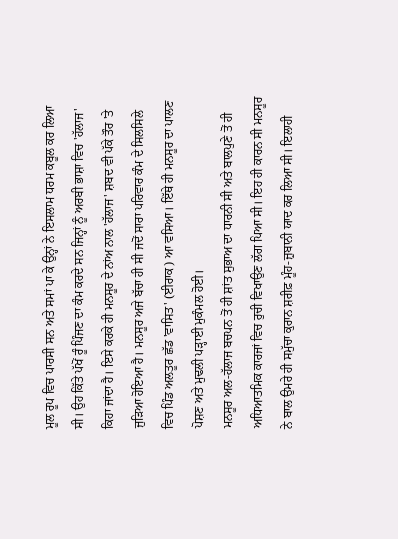ਮੂਲ ਰੂਪ ਵਿਚ ਪਾਰਸੀ ਸਨ ਅਤੇ ਸਮਾਂ ਪਾ ਕੇ ਉਨ੍ਹਾਂ ਨੇ ਇਸਲਾਮ ਧਰਮ ਕਬੂਲ ਕਰ ਲਿਆ ਸੀ। ਉਹ ਕਿੱਤੇ ਪੱਖੋਂ ਰੂੰ ਪਿੰਜਣ ਦਾ ਕੰਮ ਕਰਦੇ ਸਨ ਜਿਨ੍ਹਾਂ ਨੂੰ ਅਰਬੀ ਭਾਸ਼ਾ ਵਿਚ 'ਹੱਲਾਜ' ਕਿਹਾ ਜਾਂਦਾ ਹੈ। ਇਸੇ ਕਰਕੇ ਹੀ ਮਨਸੂਰ ਦੇ ਨਾਂਅ ਨਾਲ 'ਹੱਲਾਜ' ਸ਼ਬਦ ਵੀ ਪੱਕੇ ਤੌਰ 'ਤੇ ਜੁੜਿਆ ਹੋਇਆ ਹੈ। ਮਨਸੂਰ ਅਜੇ ਬੱਚਾ ਹੀ ਸੀ ਜਦੋਂ ਸਾਰਾ ਪਰਿਵਾਰ ਕੰਮ ਦੇ ਸਿਲਸਿਲੇ ਵਿਚ ਪਿੰਡ ਅਲਤੂਰ ਛੱਡ 'ਵਾਸਿਤ' (ਈਰਾਕ) ਆ ਵਸਿਆ। ਇੱਥੇ ਹੀ ਮਨਸੂਰ ਦਾ ਪਾਲਣ ਪੋਸ਼ਣ ਅਤੇ ਮੁਢਲੀ ਪੜ੍ਹਾਈ ਮੁਕੰਮਲ ਹੋਈ।
ਮਨਸੂਰ ਅਲ-ਹੱਲਾਜ ਬਚਪਨ ਤੋਂ ਹੀ ਸ਼ਾਂਤ ਸੁਭਾਅ ਦਾ ਧਾਰਨੀ ਸੀ ਅਤੇ ਬਾਲਪੁਣੇ ਤੋਂ ਹੀ ਅਧਿਆਤਮਿਕ ਕਾਰਜਾਂ ਵਿਚ ਰੁਚੀ ਵਿਖਾਉਣ ਲੱਗ ਪਿਆ ਸੀ। ਇਹ ਹੀ ਕਾਰਨ ਸੀ ਮਨਸੂਰ ਨੇ ਬਾਲ ਉਮਰੇ ਹੀ ਸਮੁੱਚਾ ਕੁਰਾਨ ਸ਼ਰੀਫ਼ ਮੂੰਹ-ਜ਼ੁਬਾਨੀ ਯਾਦ ਕਰ ਲਿਆ ਸੀ। ਇਲਾਹੀ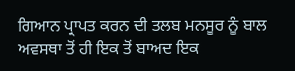ਗਿਆਨ ਪ੍ਰਾਪਤ ਕਰਨ ਦੀ ਤਲਬ ਮਨਸੂਰ ਨੂੰ ਬਾਲ ਅਵਸਥਾ ਤੋਂ ਹੀ ਇਕ ਤੋਂ ਬਾਅਦ ਇਕ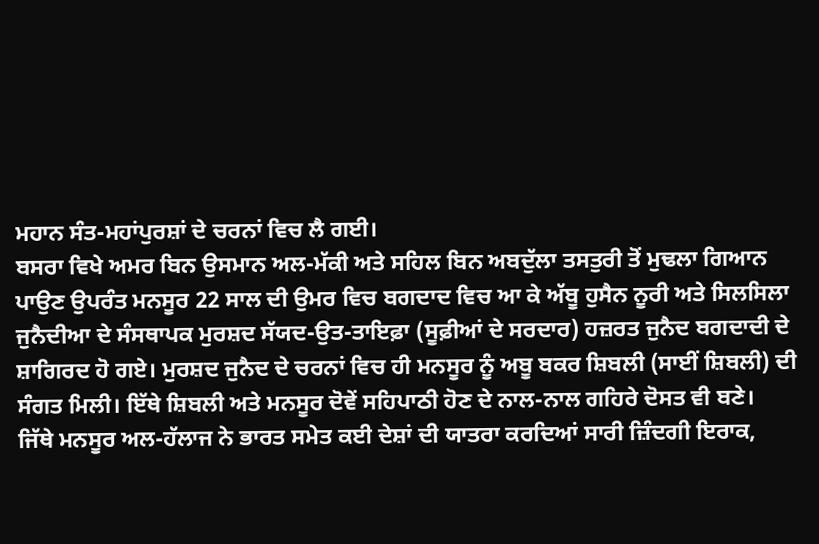ਮਹਾਨ ਸੰਤ-ਮਹਾਂਪੁਰਸ਼ਾਂ ਦੇ ਚਰਨਾਂ ਵਿਚ ਲੈ ਗਈ।
ਬਸਰਾ ਵਿਖੇ ਅਮਰ ਬਿਨ ਉਸਮਾਨ ਅਲ-ਮੱਕੀ ਅਤੇ ਸਹਿਲ ਬਿਨ ਅਬਦੁੱਲਾ ਤਸਤੁਰੀ ਤੋਂ ਮੁਢਲਾ ਗਿਆਨ ਪਾਉਣ ਉਪਰੰਤ ਮਨਸੂਰ 22 ਸਾਲ ਦੀ ਉਮਰ ਵਿਚ ਬਗਦਾਦ ਵਿਚ ਆ ਕੇ ਅੱਬੂ ਹੁਸੈਨ ਨੂਰੀ ਅਤੇ ਸਿਲਸਿਲਾ ਜੁਨੈਦੀਆ ਦੇ ਸੰਸਥਾਪਕ ਮੁਰਸ਼ਦ ਸੱਯਦ-ਉਤ-ਤਾਇਫ਼ਾ (ਸੂਫ਼ੀਆਂ ਦੇ ਸਰਦਾਰ) ਹਜ਼ਰਤ ਜੁਨੈਦ ਬਗਦਾਦੀ ਦੇ ਸ਼ਾਗਿਰਦ ਹੋ ਗਏ। ਮੁਰਸ਼ਦ ਜੁਨੈਦ ਦੇ ਚਰਨਾਂ ਵਿਚ ਹੀ ਮਨਸੂਰ ਨੂੰ ਅਬੂ ਬਕਰ ਸ਼ਿਬਲੀ (ਸਾਈਂ ਸ਼ਿਬਲੀ) ਦੀ ਸੰਗਤ ਮਿਲੀ। ਇੱਥੇ ਸ਼ਿਬਲੀ ਅਤੇ ਮਨਸੂਰ ਦੋਵੇਂ ਸਹਿਪਾਠੀ ਹੋਣ ਦੇ ਨਾਲ-ਨਾਲ ਗਹਿਰੇ ਦੋਸਤ ਵੀ ਬਣੇ।
ਜਿੱਥੇ ਮਨਸੂਰ ਅਲ-ਹੱਲਾਜ ਨੇ ਭਾਰਤ ਸਮੇਤ ਕਈ ਦੇਸ਼ਾਂ ਦੀ ਯਾਤਰਾ ਕਰਦਿਆਂ ਸਾਰੀ ਜ਼ਿੰਦਗੀ ਇਰਾਕ,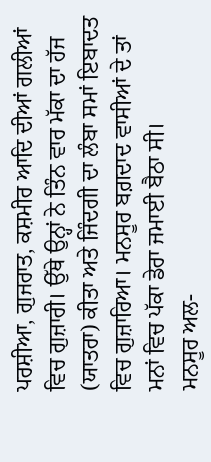ਪਰਸ਼ੀਆ, ਗੁਜਰਾਤ, ਕਸ਼ਮੀਰ ਆਦਿ ਦੀਆਂ ਗਲੀਆਂ ਵਿਚ ਗੁਜ਼ਾਰੀ। ਉੱਥੇ ਉਨ੍ਹਾਂ ਨੇ ਤਿੰਨ ਵਾਰ ਮੱਕਾ ਦਾ ਹੱਜ (ਯਾਤਰਾ) ਕੀਤਾ ਅਤੇ ਜਿੰਦਗੀ ਦਾ ਲੰਬਾ ਸਮਾਂ ਇਬਾਦਤ ਵਿਚ ਗੁਜ਼ਾਰਿਆ। ਮਨਸੂਰ ਬਗ਼ਦਾਦ ਵਾਸੀਆਂ ਦੇ ਤਾਂ ਮਨਾਂ ਵਿਚ ਪੱਕਾ ਡੇਰਾ ਜਮਾਈ ਬੈਠਾ ਸੀ।
ਮਨਸੂਰ ਅਲ-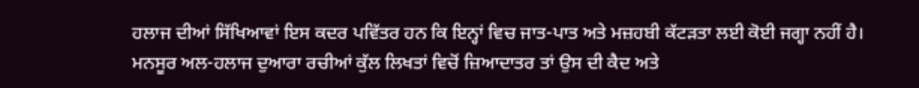ਹਲਾਜ ਦੀਆਂ ਸਿੱਖਿਆਵਾਂ ਇਸ ਕਦਰ ਪਵਿੱਤਰ ਹਨ ਕਿ ਇਨ੍ਹਾਂ ਵਿਚ ਜਾਤ-ਪਾਤ ਅਤੇ ਮਜ਼ਹਬੀ ਕੱਟੜਤਾ ਲਈ ਕੋਈ ਜਗ੍ਹਾ ਨਹੀਂ ਹੈ।
ਮਨਸੂਰ ਅਲ-ਹਲਾਜ ਦੁਆਰਾ ਰਚੀਆਂ ਕੁੱਲ ਲਿਖਤਾਂ ਵਿਚੋਂ ਜ਼ਿਆਦਾਤਰ ਤਾਂ ਉਸ ਦੀ ਕੈਦ ਅਤੇ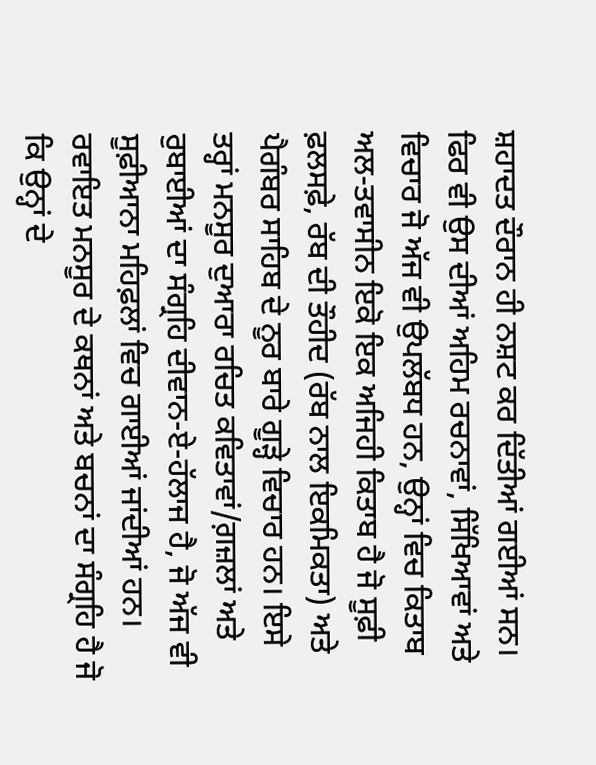ਸ਼ਹਾਦਤ ਦੌਰਾਨ ਹੀ ਨਸ਼ਟ ਕਰ ਦਿੱਤੀਆਂ ਗਈਆਂ ਸਨ। ਫਿਰ ਵੀ ਉਸ ਦੀਆਂ ਅਹਿਮ ਰਚਨਾਵਾਂ, ਸਿੱਖਿਆਵਾਂ ਅਤੇ ਵਿਚਾਰ ਜੋ ਅੱਜ ਵੀ ਉਪਲੱਬਧ ਹਨ, ਉਨ੍ਹਾਂ ਵਿਚ ਕਿਤਾਬ ਅਲ-ਤਵਾਸੀਨ ਇਕੋ ਇਕ ਅਜਿਹੀ ਕਿਤਾਬ ਹੈ ਜੋ ਸੂਫ਼ੀ ਫ਼ਲਸਫ਼ੇ, ਰੱਬ ਦੀ ਤੌਹੀਦ (ਰੱਬ ਨਾਲ ਇਕਮਿਕਤਾ) ਅਤੇ ਪੈਗੰਬਰ ਸਾਹਿਬ ਦੇ ਨੂਰ ਬਾਰੇ ਗੂੜ੍ਹੇ ਵਿਚਾਰ ਹਨ। ਇਸੇ ਤਰ੍ਹਾਂ ਮਨਸੂਰ ਦੁਆਰਾ ਰਚਿਤ ਕਵਿਤਾਵਾਂ/ਗ਼ਜ਼ਲਾਂ ਅਤੇ ਰੁਬਾਈਆਂ ਦਾ ਸੰਗ੍ਰਹਿ ਦੀਵਾਨ-ਏ-ਹੱਲਾਜ ਹੈ, ਜੋ ਅੱਜ ਵੀ ਸੂਫ਼ੀਆਨਾ ਮਹਿਫ਼ਲਾਂ ਵਿਚ ਗਾਈਆਂ ਜਾਂਦੀਆਂ ਹਨ। ਰਵਾਇਤ ਮਨਸੂਰ ਦੇ ਕਥਨਾਂ ਅਤੇ ਬਚਨਾਂ ਦਾ ਸੰਗ੍ਰਹਿ ਹੈ ਜੋ ਕਿ ਉਨ੍ਹਾਂ ਦੇ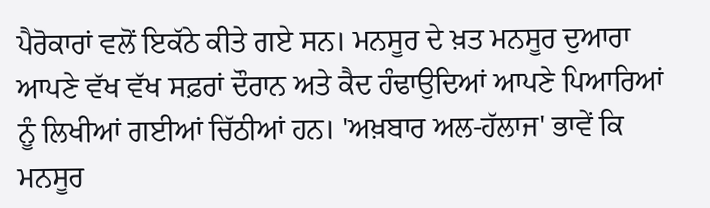ਪੈਰੋਕਾਰਾਂ ਵਲੋਂ ਇਕੱਠੇ ਕੀਤੇ ਗਏ ਸਨ। ਮਨਸੂਰ ਦੇ ਖ਼ਤ ਮਨਸੂਰ ਦੁਆਰਾ ਆਪਣੇ ਵੱਖ ਵੱਖ ਸਫ਼ਰਾਂ ਦੌਰਾਨ ਅਤੇ ਕੈਦ ਹੰਢਾਉਦਿਆਂ ਆਪਣੇ ਪਿਆਰਿਆਂ ਨੂੰ ਲਿਖੀਆਂ ਗਈਆਂ ਚਿੱਠੀਆਂ ਹਨ। 'ਅਖ਼ਬਾਰ ਅਲ-ਹੱਲਾਜ' ਭਾਵੇਂ ਕਿ ਮਨਸੂਰ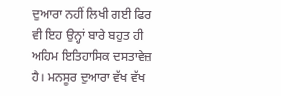ਦੁਆਰਾ ਨਹੀਂ ਲਿਖੀ ਗਈ ਫਿਰ ਵੀ ਇਹ ਉਨ੍ਹਾਂ ਬਾਰੇ ਬਹੁਤ ਹੀ ਅਹਿਮ ਇਤਿਹਾਸਿਕ ਦਸਤਾਵੇਜ਼ ਹੈ। ਮਨਸੂਰ ਦੁਆਰਾ ਵੱਖ ਵੱਖ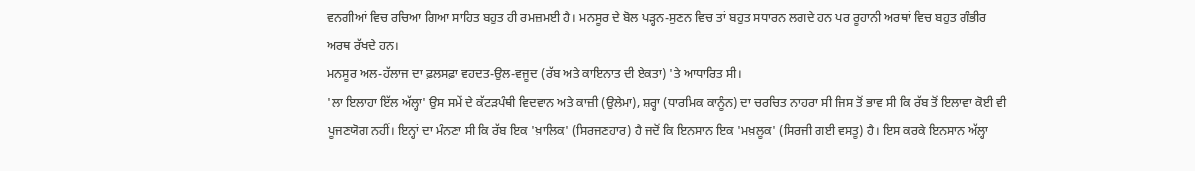ਵਨਗੀਆਂ ਵਿਚ ਰਚਿਆ ਗਿਆ ਸਾਹਿਤ ਬਹੁਤ ਹੀ ਰਮਜ਼ਮਈ ਹੈ। ਮਨਸੂਰ ਦੇ ਬੋਲ ਪੜ੍ਹਨ-ਸੁਣਨ ਵਿਚ ਤਾਂ ਬਹੁਤ ਸਧਾਰਨ ਲਗਦੇ ਹਨ ਪਰ ਰੂਹਾਨੀ ਅਰਥਾਂ ਵਿਚ ਬਹੁਤ ਗੰਭੀਰ ਅਰਥ ਰੱਖਦੇ ਹਨ।
ਮਨਸੂਰ ਅਲ-ਹੱਲਾਜ ਦਾ ਫ਼ਲਸਫ਼ਾ ਵਹਦਤ-ਉਲ-ਵਜੂਦ (ਰੱਬ ਅਤੇ ਕਾਇਨਾਤ ਦੀ ਏਕਤਾ) 'ਤੇ ਆਧਾਰਿਤ ਸੀ।
'ਲਾ ਇਲਾਹਾ ਇੱਲ ਅੱਲ੍ਹਾ' ਉਸ ਸਮੇਂ ਦੇ ਕੱਟੜਪੰਥੀ ਵਿਦਵਾਨ ਅਤੇ ਕਾਜ਼ੀ (ਉਲੇਮਾ), ਸ਼ਰ੍ਹਾ (ਧਾਰਮਿਕ ਕਾਨੂੰਨ) ਦਾ ਚਰਚਿਤ ਨਾਹਰਾ ਸੀ ਜਿਸ ਤੋਂ ਭਾਵ ਸੀ ਕਿ ਰੱਬ ਤੋਂ ਇਲਾਵਾ ਕੋਈ ਵੀ ਪੂਜਣਯੋਗ ਨਹੀਂ। ਇਨ੍ਹਾਂ ਦਾ ਮੰਨਣਾ ਸੀ ਕਿ ਰੱਬ ਇਕ 'ਖ਼ਾਲਿਕ' (ਸਿਰਜਣਹਾਰ) ਹੈ ਜਦੋਂ ਕਿ ਇਨਸਾਨ ਇਕ 'ਮਖ਼ਲੂਕ' (ਸਿਰਜੀ ਗਈ ਵਸਤੂ) ਹੈ। ਇਸ ਕਰਕੇ ਇਨਸਾਨ ਅੱਲ੍ਹਾ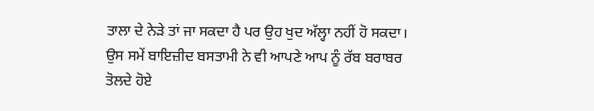ਤਾਲਾ ਦੇ ਨੇੜੇ ਤਾਂ ਜਾ ਸਕਦਾ ਹੈ ਪਰ ਉਹ ਖੁਦ ਅੱਲ੍ਹਾ ਨਹੀਂ ਹੋ ਸਕਦਾ।
ਉਸ ਸਮੇਂ ਬਾਇਜ਼ੀਦ ਬਸਤਾਮੀ ਨੇ ਵੀ ਆਪਣੇ ਆਪ ਨੂੰ ਰੱਬ ਬਰਾਬਰ ਤੋਲਦੇ ਹੋਏ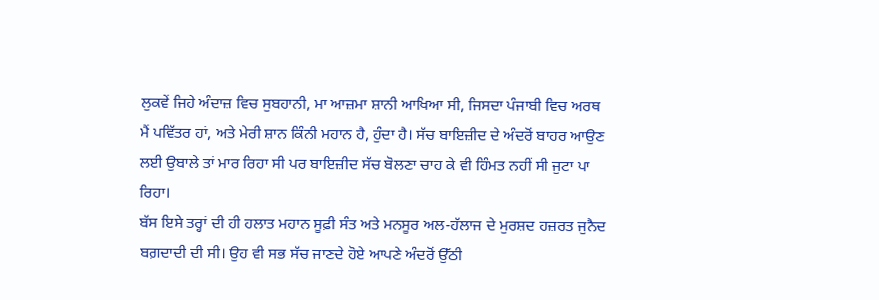ਲੁਕਵੇਂ ਜਿਹੇ ਅੰਦਾਜ਼ ਵਿਚ ਸੁਬਹਾਨੀ, ਮਾ ਆਜ਼ਮਾ ਸ਼ਾਨੀ ਆਖਿਆ ਸੀ, ਜਿਸਦਾ ਪੰਜਾਬੀ ਵਿਚ ਅਰਥ ਮੈਂ ਪਵਿੱਤਰ ਹਾਂ, ਅਤੇ ਮੇਰੀ ਸ਼ਾਨ ਕਿੰਨੀ ਮਹਾਨ ਹੈ, ਹੁੰਦਾ ਹੈ। ਸੱਚ ਬਾਇਜ਼ੀਦ ਦੇ ਅੰਦਰੋਂ ਬਾਹਰ ਆਉਣ ਲਈ ਉਬਾਲੇ ਤਾਂ ਮਾਰ ਰਿਹਾ ਸੀ ਪਰ ਬਾਇਜ਼ੀਦ ਸੱਚ ਬੋਲਣਾ ਚਾਹ ਕੇ ਵੀ ਹਿੰਮਤ ਨਹੀਂ ਸੀ ਜੁਟਾ ਪਾ ਰਿਹਾ।
ਬੱਸ ਇਸੇ ਤਰ੍ਹਾਂ ਦੀ ਹੀ ਹਲਾਤ ਮਹਾਨ ਸੂਫ਼ੀ ਸੰਤ ਅਤੇ ਮਨਸੂਰ ਅਲ-ਹੱਲਾਜ ਦੇ ਮੁਰਸ਼ਦ ਹਜ਼ਰਤ ਜੁਨੈਦ ਬਗ਼ਦਾਦੀ ਦੀ ਸੀ। ਉਹ ਵੀ ਸਭ ਸੱਚ ਜਾਣਦੇ ਹੋਏ ਆਪਣੇ ਅੰਦਰੋਂ ਉੱਠੀ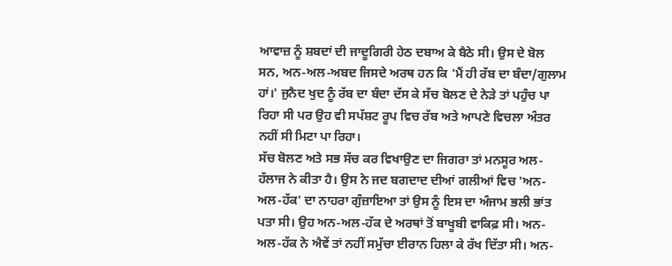ਆਵਾਜ਼ ਨੂੰ ਸ਼ਬਦਾਂ ਦੀ ਜਾਦੂਗਿਰੀ ਹੇਠ ਦਬਾਅ ਕੇ ਬੈਠੇ ਸੀ। ਉਸ ਦੇ ਬੋਲ ਸਨ, ਅਨ-ਅਲ-ਅਬਦ ਜਿਸਦੇ ਅਰਥ ਹਨ ਕਿ 'ਮੈਂ ਹੀ ਰੱਬ ਦਾ ਬੰਦਾ/ਗੁਲਾਮ ਹਾਂ।' ਜੁਨੈਦ ਖੁਦ ਨੂੰ ਰੱਬ ਦਾ ਬੰਦਾ ਦੱਸ ਕੇ ਸੱਚ ਬੋਲਣ ਦੇ ਨੇੜੇ ਤਾਂ ਪਹੁੰਚ ਪਾ ਰਿਹਾ ਸੀ ਪਰ ਉਹ ਵੀ ਸਪੱਸ਼ਟ ਰੂਪ ਵਿਚ ਰੱਬ ਅਤੇ ਆਪਣੇ ਵਿਚਲਾ ਅੰਤਰ ਨਹੀਂ ਸੀ ਮਿਟਾ ਪਾ ਰਿਹਾ।
ਸੱਚ ਬੋਲਣ ਅਤੇ ਸਭ ਸੱਚ ਕਰ ਵਿਖਾਉਣ ਦਾ ਜਿਗਰਾ ਤਾਂ ਮਨਸੂਰ ਅਲ-ਹੱਲਾਜ ਨੇ ਕੀਤਾ ਹੈ। ਉਸ ਨੇ ਜਦ ਬਗਦਾਦ ਦੀਆਂ ਗਲੀਆਂ ਵਿਚ 'ਅਨ-ਅਲ-ਹੱਕ' ਦਾ ਨਾਹਰਾ ਗੁੰਜ਼ਾਇਆ ਤਾਂ ਉਸ ਨੂੰ ਇਸ ਦਾ ਅੰਜਾਮ ਭਲੀ ਭਾਂਤ ਪਤਾ ਸੀ। ਉਹ ਅਨ-ਅਲ-ਹੱਕ ਦੇ ਅਰਥਾਂ ਤੋਂ ਬਾਖੂਬੀ ਵਾਕਿਫ਼ ਸੀ। ਅਨ-ਅਲ-ਹੱਕ ਨੇ ਐਵੇਂ ਤਾਂ ਨਹੀਂ ਸਮੁੱਚਾ ਈਰਾਨ ਹਿਲਾ ਕੇ ਰੱਖ ਦਿੱਤਾ ਸੀ। ਅਨ-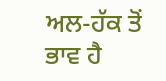ਅਲ-ਹੱਕ ਤੋਂ ਭਾਵ ਹੈ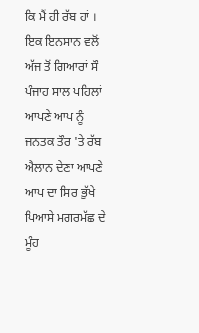ਕਿ ਮੈਂ ਹੀ ਰੱਬ ਹਾਂ । ਇਕ ਇਨਸਾਨ ਵਲੋਂ ਅੱਜ ਤੋਂ ਗਿਆਰਾਂ ਸੌ ਪੰਜਾਹ ਸਾਲ ਪਹਿਲਾਂ ਆਪਣੇ ਆਪ ਨੂੰ ਜਨਤਕ ਤੌਰ 'ਤੇ ਰੱਬ ਐਲਾਨ ਦੇਣਾ ਆਪਣੇ ਆਪ ਦਾ ਸਿਰ ਭੁੱਖੇ ਪਿਆਸੇ ਮਗਰਮੱਛ ਦੇ ਮੂੰਹ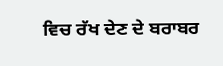ਵਿਚ ਰੱਖ ਦੇਣ ਦੇ ਬਰਾਬਰ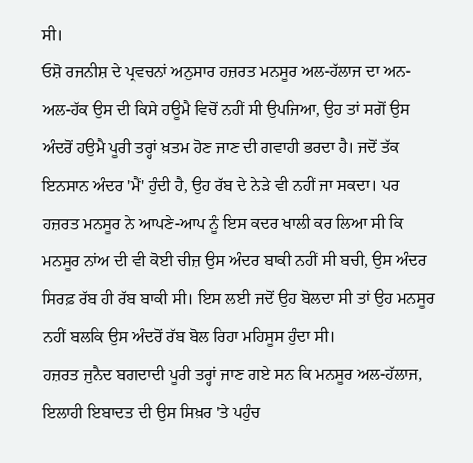ਸੀ।
ਓਸ਼ੋ ਰਜਨੀਸ਼ ਦੇ ਪ੍ਰਵਚਨਾਂ ਅਨੁਸਾਰ ਹਜ਼ਰਤ ਮਨਸੂਰ ਅਲ-ਹੱਲਾਜ ਦਾ ਅਨ-ਅਲ-ਹੱਕ ਉਸ ਦੀ ਕਿਸੇ ਹਊਮੈ ਵਿਚੋਂ ਨਹੀਂ ਸੀ ਉਪਜਿਆ, ਉਹ ਤਾਂ ਸਗੋਂ ਉਸ ਅੰਦਰੋਂ ਹਉਮੈ ਪੂਰੀ ਤਰ੍ਹਾਂ ਖ਼ਤਮ ਹੋਣ ਜਾਣ ਦੀ ਗਵਾਹੀ ਭਰਦਾ ਹੈ। ਜਦੋਂ ਤੱਕ ਇਨਸਾਨ ਅੰਦਰ 'ਮੈਂ' ਹੁੰਦੀ ਹੈ, ਉਹ ਰੱਬ ਦੇ ਨੇੜੇ ਵੀ ਨਹੀਂ ਜਾ ਸਕਦਾ। ਪਰ ਹਜ਼ਰਤ ਮਨਸੂਰ ਨੇ ਆਪਣੇ-ਆਪ ਨੂੰ ਇਸ ਕਦਰ ਖਾਲੀ ਕਰ ਲਿਆ ਸੀ ਕਿ ਮਨਸੂਰ ਨਾਂਅ ਦੀ ਵੀ ਕੋਈ ਚੀਜ਼ ਉਸ ਅੰਦਰ ਬਾਕੀ ਨਹੀਂ ਸੀ ਬਚੀ, ਉਸ ਅੰਦਰ ਸਿਰਫ਼ ਰੱਬ ਹੀ ਰੱਬ ਬਾਕੀ ਸੀ। ਇਸ ਲਈ ਜਦੋਂ ਉਹ ਬੋਲਦਾ ਸੀ ਤਾਂ ਉਹ ਮਨਸੂਰ ਨਹੀਂ ਬਲਕਿ ਉਸ ਅੰਦਰੋਂ ਰੱਬ ਬੋਲ ਰਿਹਾ ਮਹਿਸੂਸ ਹੁੰਦਾ ਸੀ।
ਹਜ਼ਰਤ ਜੁਨੈਦ ਬਗਦਾਦੀ ਪੂਰੀ ਤਰ੍ਹਾਂ ਜਾਣ ਗਏ ਸਨ ਕਿ ਮਨਸੂਰ ਅਲ-ਹੱਲਾਜ, ਇਲਾਹੀ ਇਬਾਦਤ ਦੀ ਉਸ ਸਿਖ਼ਰ 'ਤੇ ਪਹੁੰਚ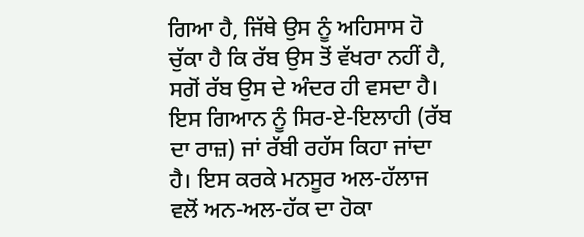ਗਿਆ ਹੈ, ਜਿੱਥੇ ਉਸ ਨੂੰ ਅਹਿਸਾਸ ਹੋ ਚੁੱਕਾ ਹੈ ਕਿ ਰੱਬ ਉਸ ਤੋਂ ਵੱਖਰਾ ਨਹੀਂ ਹੈ, ਸਗੋਂ ਰੱਬ ਉਸ ਦੇ ਅੰਦਰ ਹੀ ਵਸਦਾ ਹੈ। ਇਸ ਗਿਆਨ ਨੂੰ ਸਿਰ-ਏ-ਇਲਾਹੀ (ਰੱਬ ਦਾ ਰਾਜ਼) ਜਾਂ ਰੱਬੀ ਰਹੱਸ ਕਿਹਾ ਜਾਂਦਾ ਹੈ। ਇਸ ਕਰਕੇ ਮਨਸੂਰ ਅਲ-ਹੱਲਾਜ ਵਲੋਂ ਅਨ-ਅਲ-ਹੱਕ ਦਾ ਹੋਕਾ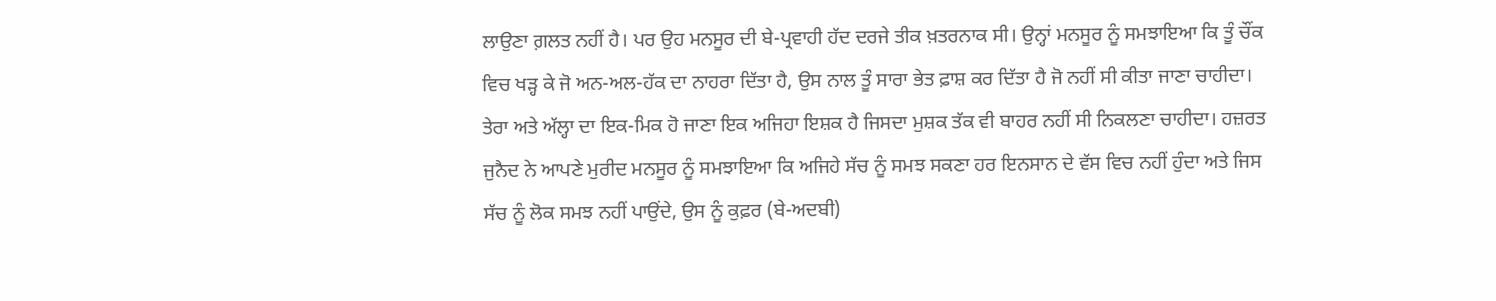ਲਾਉਣਾ ਗ਼ਲਤ ਨਹੀਂ ਹੈ। ਪਰ ਉਹ ਮਨਸੂਰ ਦੀ ਬੇ-ਪ੍ਰਵਾਹੀ ਹੱਦ ਦਰਜੇ ਤੀਕ ਖ਼ਤਰਨਾਕ ਸੀ। ਉਨ੍ਹਾਂ ਮਨਸੂਰ ਨੂੰ ਸਮਝਾਇਆ ਕਿ ਤੂੰ ਚੌਂਕ ਵਿਚ ਖੜ੍ਹ ਕੇ ਜੋ ਅਨ-ਅਲ-ਹੱਕ ਦਾ ਨਾਹਰਾ ਦਿੱਤਾ ਹੈ, ਉਸ ਨਾਲ ਤੂੰ ਸਾਰਾ ਭੇਤ ਫ਼ਾਸ਼ ਕਰ ਦਿੱਤਾ ਹੈ ਜੋ ਨਹੀਂ ਸੀ ਕੀਤਾ ਜਾਣਾ ਚਾਹੀਦਾ। ਤੇਰਾ ਅਤੇ ਅੱਲ੍ਹਾ ਦਾ ਇਕ-ਮਿਕ ਹੋ ਜਾਣਾ ਇਕ ਅਜਿਹਾ ਇਸ਼ਕ ਹੈ ਜਿਸਦਾ ਮੁਸ਼ਕ ਤੱਕ ਵੀ ਬਾਹਰ ਨਹੀਂ ਸੀ ਨਿਕਲਣਾ ਚਾਹੀਦਾ। ਹਜ਼ਰਤ ਜੁਨੈਦ ਨੇ ਆਪਣੇ ਮੁਰੀਦ ਮਨਸੂਰ ਨੂੰ ਸਮਝਾਇਆ ਕਿ ਅਜਿਹੇ ਸੱਚ ਨੂੰ ਸਮਝ ਸਕਣਾ ਹਰ ਇਨਸਾਨ ਦੇ ਵੱਸ ਵਿਚ ਨਹੀਂ ਹੁੰਦਾ ਅਤੇ ਜਿਸ ਸੱਚ ਨੂੰ ਲੋਕ ਸਮਝ ਨਹੀਂ ਪਾਉਂਦੇ, ਉਸ ਨੂੰ ਕੁਫ਼ਰ (ਬੇ-ਅਦਬੀ)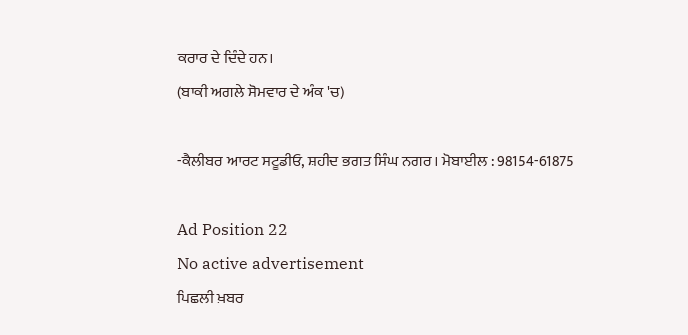ਕਰਾਰ ਦੇ ਦਿੰਦੇ ਹਨ।
(ਬਾਕੀ ਅਗਲੇ ਸੋਮਵਾਰ ਦੇ ਅੰਕ 'ਚ)

-ਕੈਲੀਬਰ ਆਰਟ ਸਟੂਡੀਓ, ਸ਼ਹੀਦ ਭਗਤ ਸਿੰਘ ਨਗਰ। ਮੋਬਾਈਲ : 98154-61875

Ad Position 22
No active advertisement
ਪਿਛਲੀ ਖ਼ਬਰ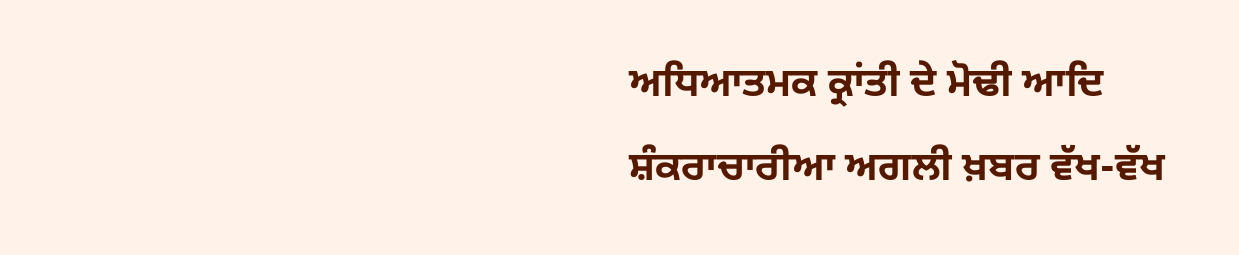ਅਧਿਆਤਮਕ ਕ੍ਰਾਂਤੀ ਦੇ ਮੋਢੀ ਆਦਿ ਸ਼ੰਕਰਾਚਾਰੀਆ ਅਗਲੀ ਖ਼ਬਰ ਵੱਖ-ਵੱਖ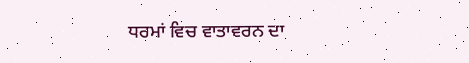ਧਰਮਾਂ ਵਿਚ ਵਾਤਾਵਰਨ ਦਾ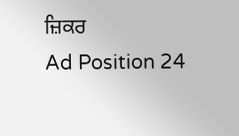ਜ਼ਿਕਰ
Ad Position 24